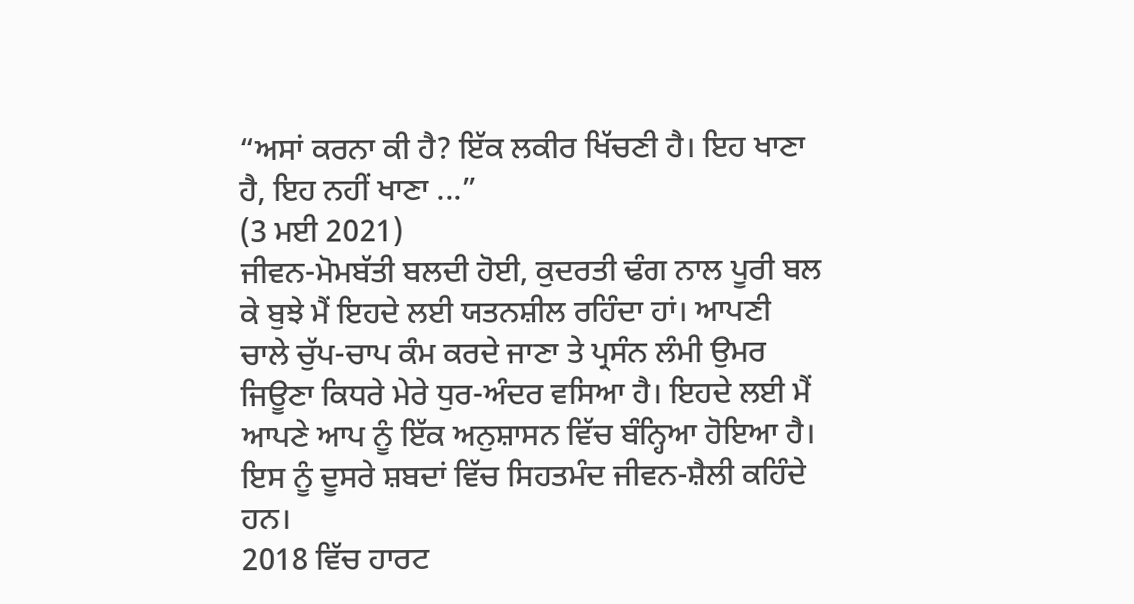“ਅਸਾਂ ਕਰਨਾ ਕੀ ਹੈ? ਇੱਕ ਲਕੀਰ ਖਿੱਚਣੀ ਹੈ। ਇਹ ਖਾਣਾ ਹੈ, ਇਹ ਨਹੀਂ ਖਾਣਾ ...”
(3 ਮਈ 2021)
ਜੀਵਨ-ਮੋਮਬੱਤੀ ਬਲਦੀ ਹੋਈ, ਕੁਦਰਤੀ ਢੰਗ ਨਾਲ ਪੂਰੀ ਬਲ ਕੇ ਬੁਝੇ ਮੈਂ ਇਹਦੇ ਲਈ ਯਤਨਸ਼ੀਲ ਰਹਿੰਦਾ ਹਾਂ। ਆਪਣੀ ਚਾਲੇ ਚੁੱਪ-ਚਾਪ ਕੰਮ ਕਰਦੇ ਜਾਣਾ ਤੇ ਪ੍ਰਸੰਨ ਲੰਮੀ ਉਮਰ ਜਿਊਣਾ ਕਿਧਰੇ ਮੇਰੇ ਧੁਰ-ਅੰਦਰ ਵਸਿਆ ਹੈ। ਇਹਦੇ ਲਈ ਮੈਂ ਆਪਣੇ ਆਪ ਨੂੰ ਇੱਕ ਅਨੁਸ਼ਾਸਨ ਵਿੱਚ ਬੰਨ੍ਹਿਆ ਹੋਇਆ ਹੈ। ਇਸ ਨੂੰ ਦੂਸਰੇ ਸ਼ਬਦਾਂ ਵਿੱਚ ਸਿਹਤਮੰਦ ਜੀਵਨ-ਸ਼ੈਲੀ ਕਹਿੰਦੇ ਹਨ।
2018 ਵਿੱਚ ਹਾਰਟ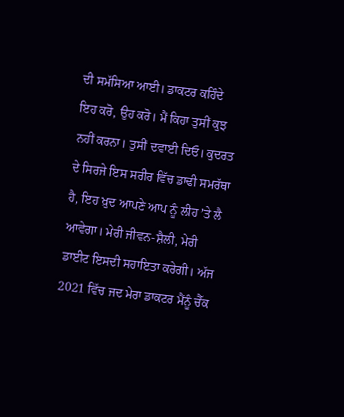ਦੀ ਸਮੱਸਿਆ ਆਈ। ਡਾਕਟਰ ਕਹਿੰਦੇ ਇਹ ਕਰੋ, ਉਹ ਕਰੋ। ਮੈਂ ਕਿਹਾ ਤੁਸੀਂ ਕੁਝ ਨਹੀਂ ਕਰਨਾ। ਤੁਸੀਂ ਦਵਾਈ ਦਿਓ। ਕੁਦਰਤ ਦੇ ਸਿਰਜੇ ਇਸ ਸਰੀਰ ਵਿੱਚ ਡਾਢੀ ਸਮਰੱਥਾ ਹੈ, ਇਹ ਖ਼ੁਦ ਆਪਣੇ ਆਪ ਨੂੰ ਲੀਹ ʼਤੇ ਲੈ ਆਵੇਗਾ। ਮੇਰੀ ਜੀਵਨ-ਸ਼ੈਲੀ, ਮੇਰੀ ਡਾਈਟ ਇਸਦੀ ਸਹਾਇਤਾ ਕਰੇਗੀ। ਅੱਜ 2021 ਵਿੱਚ ਜਦ ਮੇਰਾ ਡਾਕਟਰ ਮੈਂਨੂੰ ਚੈੱਕ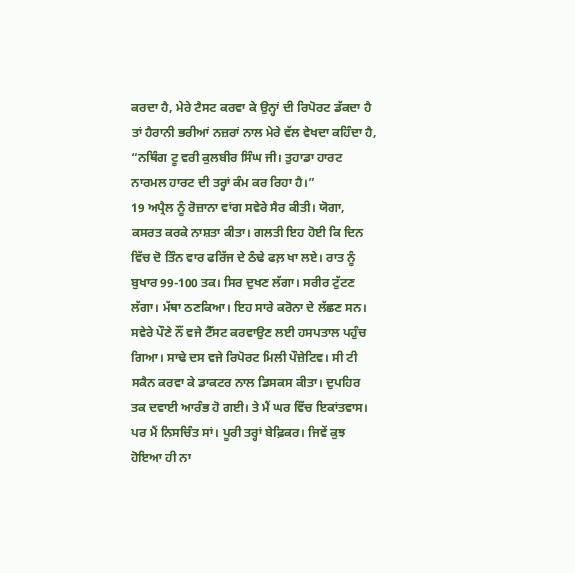ਕਰਦਾ ਹੈ, ਮੇਰੇ ਟੈਸਟ ਕਰਵਾ ਕੇ ਉਨ੍ਹਾਂ ਦੀ ਰਿਪੋਰਟ ਡੱਕਦਾ ਹੈ ਤਾਂ ਹੈਰਾਨੀ ਭਰੀਆਂ ਨਜ਼ਰਾਂ ਨਾਲ ਮੇਰੇ ਵੱਲ ਵੇਖਦਾ ਕਹਿੰਦਾ ਹੈ, “ਨਥਿੰਗ ਟੂ ਵਰੀ ਕੁਲਬੀਰ ਸਿੰਘ ਜੀ। ਤੁਹਾਡਾ ਹਾਰਟ ਨਾਰਮਲ ਹਾਰਟ ਦੀ ਤਰ੍ਹਾਂ ਕੰਮ ਕਰ ਰਿਹਾ ਹੈ।”
19 ਅਪ੍ਰੈਲ ਨੂੰ ਰੋਜ਼ਾਨਾ ਵਾਂਗ ਸਵੇਰੇ ਸੈਰ ਕੀਤੀ। ਯੋਗਾ, ਕਸਰਤ ਕਰਕੇ ਨਾਸ਼ਤਾ ਕੀਤਾ। ਗਲਤੀ ਇਹ ਹੋਈ ਕਿ ਦਿਨ ਵਿੱਚ ਦੋ ਤਿੰਨ ਵਾਰ ਫਰਿੱਜ ਦੇ ਠੰਢੇ ਫਲ਼ ਖਾ ਲਏ। ਰਾਤ ਨੂੰ ਬੁਖਾਰ 99-100 ਤਕ। ਸਿਰ ਦੁਖਣ ਲੱਗਾ। ਸਰੀਰ ਟੁੱਟਣ ਲੱਗਾ। ਮੱਥਾ ਠਣਕਿਆ। ਇਹ ਸਾਰੇ ਕਰੋਨਾ ਦੇ ਲੱਛਣ ਸਨ। ਸਵੇਰੇ ਪੌਣੇ ਨੌਂ ਵਜੇ ਟੈੱਸਟ ਕਰਵਾਉਣ ਲਈ ਹਸਪਤਾਲ ਪਹੁੰਚ ਗਿਆ। ਸਾਢੇ ਦਸ ਵਜੇ ਰਿਪੋਰਟ ਮਿਲੀ ਪੌਜ਼ੇਟਿਵ। ਸੀ ਟੀ ਸਕੈਨ ਕਰਵਾ ਕੇ ਡਾਕਟਰ ਨਾਲ ਡਿਸਕਸ ਕੀਤਾ। ਦੁਪਹਿਰ ਤਕ ਦਵਾਈ ਆਰੰਭ ਹੋ ਗਈ। ਤੇ ਮੈਂ ਘਰ ਵਿੱਚ ਇਕਾਂਤਵਾਸ।
ਪਰ ਮੈਂ ਨਿਸਚਿੰਤ ਸਾਂ। ਪੂਰੀ ਤਰ੍ਹਾਂ ਬੇਫ਼ਿਕਰ। ਜਿਵੇਂ ਕੁਝ ਹੋਇਆ ਹੀ ਨਾ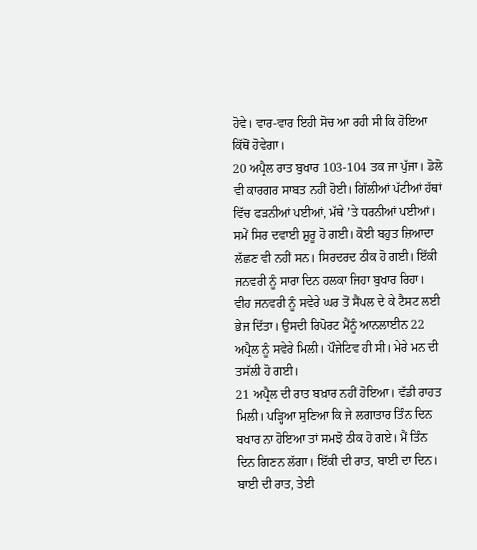ਹੋਵੇ। ਵਾਰ-ਵਾਰ ਇਹੀ ਸੋਚ ਆ ਰਹੀ ਸੀ ਕਿ ਹੋਇਆ ਕਿੱਥੋਂ ਹੋਵੇਗਾ।
20 ਅਪ੍ਰੈਲ ਰਾਤ ਬੁਖਾਰ 103-104 ਤਕ ਜਾ ਪੁੱਜਾ। ਡੋਲੋ ਵੀ ਕਾਰਗਰ ਸਾਬਤ ਨਹੀਂ ਹੋਈ। ਗਿੱਲੀਆਂ ਪੱਟੀਆਂ ਹੱਥਾਂ ਵਿੱਚ ਫੜਨੀਆਂ ਪਈਆਂ, ਮੱਥੇ ʼਤੇ ਧਰਨੀਆਂ ਪਈਆਂ।
ਸਮੇਂ ਸਿਰ ਦਵਾਈ ਸ਼ੁਰੂ ਹੋ ਗਈ। ਕੋਈ ਬਹੁਤ ਜ਼ਿਆਦਾ ਲੱਛਣ ਵੀ ਨਹੀਂ ਸਨ। ਸਿਰਦਰਦ ਠੀਕ ਹੋ ਗਈ। ਇੱਕੀ ਜਨਵਰੀ ਨੂੰ ਸਾਰਾ ਦਿਨ ਹਲਕਾ ਜਿਹਾ ਬੁਖਾਰ ਰਿਹਾ। ਵੀਹ ਜਨਵਰੀ ਨੂੰ ਸਵੇਰੇ ਘਰ ਤੋਂ ਸੈਂਪਲ ਦੇ ਕੇ ਟੈਸਟ ਲਈ ਭੇਜ ਦਿੱਤਾ। ਉਸਦੀ ਰਿਪੋਰਟ ਮੈਂਨੂੰ ਆਨਲਾਈਨ 22 ਅਪ੍ਰੈਲ ਨੂੰ ਸਵੇਰੇ ਮਿਲੀ। ਪੌਜੇਟਿਵ ਹੀ ਸੀ। ਮੇਰੇ ਮਨ ਦੀ ਤਸੱਲੀ ਹੋ ਗਈ।
21 ਅਪ੍ਰੈਲ ਦੀ ਰਾਤ ਬਖ਼ਾਰ ਨਹੀਂ ਹੋਇਆ। ਵੱਡੀ ਰਾਹਤ ਮਿਲੀ। ਪੜ੍ਹਿਆ ਸੁਣਿਆ ਕਿ ਜੇ ਲਗਾਤਾਰ ਤਿੰਨ ਦਿਨ ਬਖਾਰ ਨਾ ਹੋਇਆ ਤਾਂ ਸਮਝੋ ਠੀਕ ਹੋ ਗਏ। ਮੈਂ ਤਿੰਨ ਦਿਨ ਗਿਣਨ ਲੱਗਾ। ਇੱਕੀ ਦੀ ਰਾਤ, ਬਾਈ ਦਾ ਦਿਨ। ਬਾਈ ਦੀ ਰਾਤ, ਤੇਈ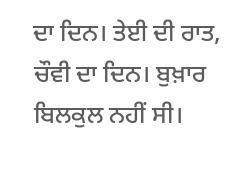ਦਾ ਦਿਨ। ਤੇਈ ਦੀ ਰਾਤ, ਚੌਵੀ ਦਾ ਦਿਨ। ਬੁਖ਼ਾਰ ਬਿਲਕੁਲ ਨਹੀਂ ਸੀ।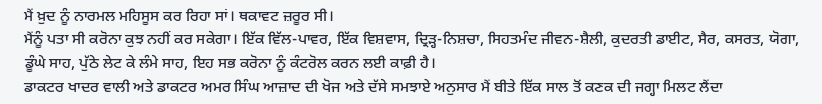ਮੈਂ ਖ਼ੁਦ ਨੂੰ ਨਾਰਮਲ ਮਹਿਸੂਸ ਕਰ ਰਿਹਾ ਸਾਂ। ਥਕਾਵਟ ਜ਼ਰੂਰ ਸੀ।
ਮੈਂਨੂੰ ਪਤਾ ਸੀ ਕਰੋਨਾ ਕੁਝ ਨਹੀਂ ਕਰ ਸਕੇਗਾ। ਇੱਕ ਵਿੱਲ-ਪਾਵਰ, ਇੱਕ ਵਿਸ਼ਵਾਸ, ਦ੍ਰਿੜ੍ਹ-ਨਿਸ਼ਚਾ, ਸਿਹਤਮੰਦ ਜੀਵਨ-ਸ਼ੈਲੀ, ਕੁਦਰਤੀ ਡਾਈਟ, ਸੈਰ, ਕਸਰਤ, ਯੋਗਾ, ਡੂੰਘੇ ਸਾਹ, ਪੁੱਠੇ ਲੇਟ ਕੇ ਲੰਮੇ ਸਾਹ, ਇਹ ਸਭ ਕਰੋਨਾ ਨੂੰ ਕੰਟਰੋਲ ਕਰਨ ਲਈ ਕਾਫ਼ੀ ਹੈ।
ਡਾਕਟਰ ਖਾਦਰ ਵਾਲੀ ਅਤੇ ਡਾਕਟਰ ਅਮਰ ਸਿੰਘ ਆਜ਼ਾਦ ਦੀ ਖੋਜ ਅਤੇ ਦੱਸੇ ਸਮਝਾਏ ਅਨੁਸਾਰ ਮੈਂ ਬੀਤੇ ਇੱਕ ਸਾਲ ਤੋਂ ਕਣਕ ਦੀ ਜਗ੍ਹਾ ਮਿਲਟ ਲੈਂਦਾ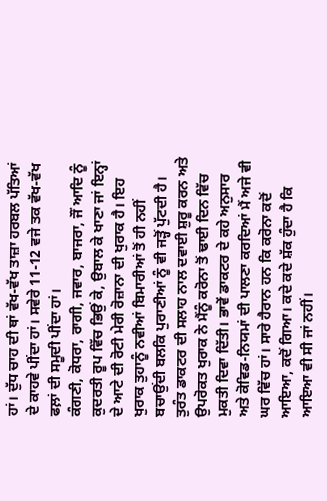ਹਾਂ। ਦੁੱਧ ਚਾਹ ਦੀ ਥਾਂ ਵੱਖ-ਵੱਖ ਤਾਜ਼ਾ ਹਰਬਲ ਪੱਤਿਆਂ ਦੇ ਕਾਹਵੇ ਪੀਂਦਾ ਹਾਂ। ਸਵੇਰੇ 11-12 ਵਜੇ ਤਕ ਵੱਖ-ਵੱਖ ਫਲ਼ਾਂ ਦੀ ਸਮੂਦੀ ਪੀਂਦਾ ਹਾਂ।
ਕੰਗਣੀ, ਕੋਧਰਾ, ਰਾਗੀ, ਜਵਾਰ, ਬਾਜਰਾ, ਜੌਂ ਆਦਿ ਨੂੰ ਕੁਦਰਤੀ ਰੂਪ ਵਿੱਚ ਭਿਉਂ ਕੇ, ਉਬਾਲ ਕੇ ਖਾਣਾ ਜਾਂ ਇਨ੍ਹਾਂ ਦੇ ਆਟੇ ਦੀ ਰੋਟੀ ਮੇਰੀ ਰੋਜ਼ਾਨਾ ਦੀ ਖੁਰਾਕ ਹੈ। ਇਹ ਖੁਰਾਕ ਤੁਹਾਨੂੰ ਨਵੀਆਂ ਬਿਮਾਰੀਆਂ ਤੋਂ ਹੀ ਨਹੀਂ ਬਚਾਉਂਦੀ ਬਲਕਿ ਪੁਰਾਣੀਆਂ ਨੂੰ ਵੀ ਜੜ੍ਹੋਂ ਪੁੱਟਦੀ ਹੈ।
ਤੁਰੰਤ ਡਾਕਟਰ ਦੀ ਸਲਾਹ ਨਾਲ ਦਵਾਈ ਸ਼ੁਰੂ ਕਰਨ ਅਤੇ ਉਪਰੋਕਤ ਖੁਰਾਕ ਨੇ ਮੈਂਨੂੰ ਕਰੋਨਾ ਤੋਂ ਢਾਈ ਦਿਨ ਵਿੱਚ ਮੁਕਤੀ ਦਿਵਾ ਦਿੱਤੀ। ਭਾਵੇਂ ਡਾਕਟਰ ਦੇ ਕਹੇ ਅਨੁਸਾਰ ਅਤੇ ਕੋਵਿਡ-ਨਿਯਮਾਂ ਦੀ ਪਾਲਣਾ ਕਰਦਿਆਂ ਮੈਂ ਅਜੇ ਵੀ ਘਰ ਵਿੱਚ ਹਾਂ। ਸਾਰੇ ਹੈਰਾਨ ਹਨ ਕਿ ਕਰੋਨਾ ਕਦੋਂ ਆਇਆ, ਕਦੋਂ ਗਿਆ। ਕਦੇ ਕਦੇ ਸ਼ੱਕ ਹੁੰਦਾ ਹੈ ਕਿ ਆਇਆ ਵੀ ਸੀ ਜਾਂ ਨਹੀਂ।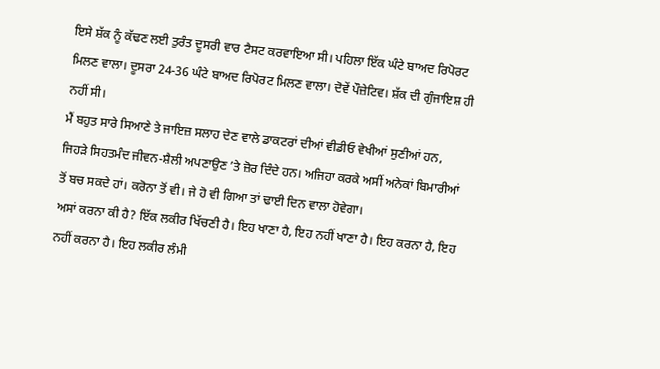ਇਸੇ ਸ਼ੱਕ ਨੂੰ ਕੱਢਣ ਲਈ ਤੁਰੰਤ ਦੂਸਰੀ ਵਾਰ ਟੈਸਟ ਕਰਵਾਇਆ ਸੀ। ਪਹਿਲਾ ਇੱਕ ਘੰਟੇ ਬਾਅਦ ਰਿਪੋਰਟ ਮਿਲਣ ਵਾਲਾ। ਦੂਸਰਾ 24-36 ਘੰਟੇ ਬਾਅਦ ਰਿਪੋਰਟ ਮਿਲਣ ਵਾਲਾ। ਦੋਵੇਂ ਪੌਜ਼ੇਟਿਵ। ਸ਼ੱਕ ਦੀ ਗੁੰਜਾਇਸ਼ ਹੀ ਨਹੀਂ ਸੀ।
ਮੈਂ ਬਹੁਤ ਸਾਰੇ ਸਿਆਣੇ ਤੇ ਜਾਇਜ਼ ਸਲਾਹ ਦੇਣ ਵਾਲੇ ਡਾਕਟਰਾਂ ਦੀਆਂ ਵੀਡੀਓ ਵੇਖੀਆਂ ਸੁਣੀਆਂ ਹਨ, ਜਿਹੜੇ ਸਿਹਤਮੰਦ ਜੀਵਨ-ਸ਼ੈਲੀ ਅਪਣਾਉਣ ʼਤੇ ਜ਼ੋਰ ਦਿੰਦੇ ਹਨ। ਅਜਿਹਾ ਕਰਕੇ ਅਸੀਂ ਅਨੇਕਾਂ ਬਿਮਾਰੀਆਂ ਤੋਂ ਬਚ ਸਕਦੇ ਹਾਂ। ਕਰੋਨਾ ਤੋਂ ਵੀ। ਜੇ ਹੋ ਵੀ ਗਿਆ ਤਾਂ ਢਾਈ ਦਿਨ ਵਾਲਾ ਹੋਵੇਗਾ।
ਅਸਾਂ ਕਰਨਾ ਕੀ ਹੈ? ਇੱਕ ਲਕੀਰ ਖਿੱਚਣੀ ਹੈ। ਇਹ ਖਾਣਾ ਹੈ, ਇਹ ਨਹੀਂ ਖਾਣਾ ਹੈ। ਇਹ ਕਰਨਾ ਹੈ, ਇਹ ਨਹੀਂ ਕਰਨਾ ਹੈ। ਇਹ ਲਕੀਰ ਲੰਮੀ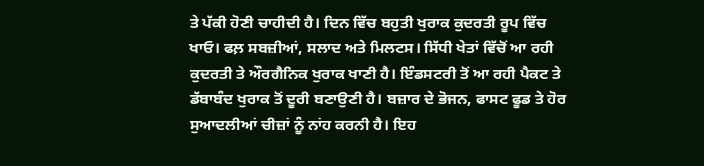ਤੇ ਪੱਕੀ ਹੋਣੀ ਚਾਹੀਦੀ ਹੈ। ਦਿਨ ਵਿੱਚ ਬਹੁਤੀ ਖੁਰਾਕ ਕੁਦਰਤੀ ਰੂਪ ਵਿੱਚ ਖਾਓ। ਫਲ਼ ਸਬਜ਼ੀਆਂ, ਸਲਾਦ ਅਤੇ ਮਿਲਟਸ। ਸਿੱਧੀ ਖੇਤਾਂ ਵਿੱਚੋਂ ਆ ਰਹੀ ਕੁਦਰਤੀ ਤੇ ਔਰਗੈਨਿਕ ਖੁਰਾਕ ਖਾਣੀ ਹੈ। ਇੰਡਸਟਰੀ ਤੋਂ ਆ ਰਹੀ ਪੈਕਟ ਤੇ ਡੱਬਾਬੰਦ ਖੁਰਾਕ ਤੋਂ ਦੂਰੀ ਬਣਾਉਣੀ ਹੈ। ਬਜ਼ਾਰ ਦੇ ਭੋਜਨ, ਫਾਸਟ ਫੂਡ ਤੇ ਹੋਰ ਸੁਆਦਲੀਆਂ ਚੀਜ਼ਾਂ ਨੂੰ ਨਾਂਹ ਕਰਨੀ ਹੈ। ਇਹ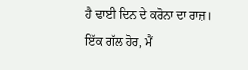ਹੈ ਢਾਈ ਦਿਨ ਦੇ ਕਰੋਨਾ ਦਾ ਰਾਜ਼। ਇੱਕ ਗੱਲ ਹੋਰ, ਮੈਂ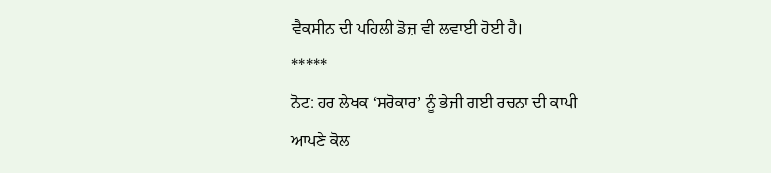ਵੈਕਸੀਨ ਦੀ ਪਹਿਲੀ ਡੋਜ਼ ਵੀ ਲਵਾਈ ਹੋਈ ਹੈ।
*****
ਨੋਟ: ਹਰ ਲੇਖਕ ‘ਸਰੋਕਾਰ’ ਨੂੰ ਭੇਜੀ ਗਈ ਰਚਨਾ ਦੀ ਕਾਪੀ ਆਪਣੇ ਕੋਲ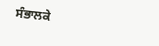ਸੰਭਾਲਕੇ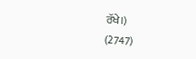ਰੱਖੇ।)
(2747)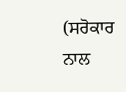(ਸਰੋਕਾਰ ਨਾਲ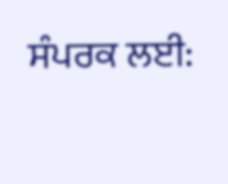ਸੰਪਰਕ ਲਈ: